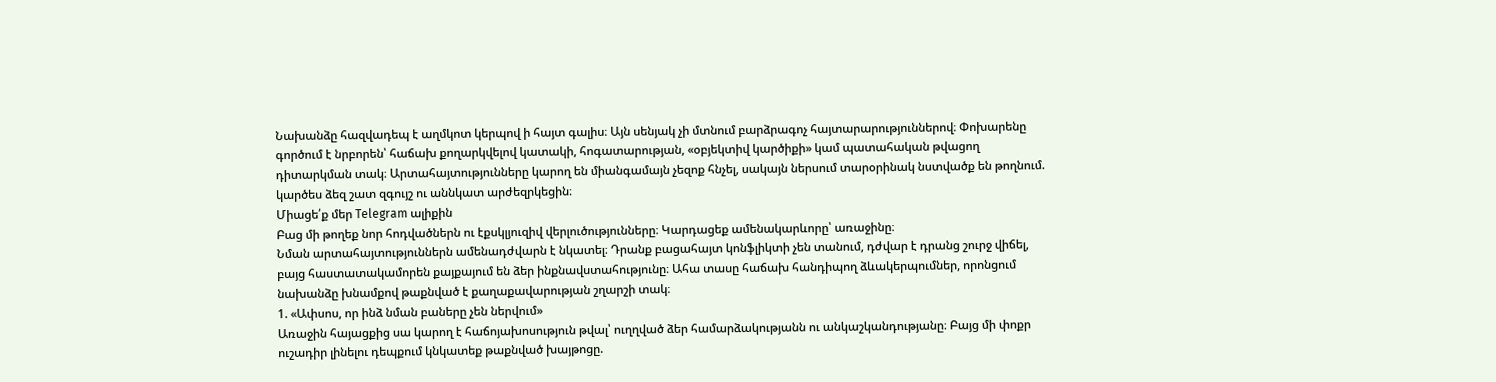Նախանձը հազվադեպ է աղմկոտ կերպով ի հայտ գալիս։ Այն սենյակ չի մտնում բարձրագոչ հայտարարություններով։ Փոխարենը գործում է նրբորեն՝ հաճախ քողարկվելով կատակի, հոգատարության, «օբյեկտիվ կարծիքի» կամ պատահական թվացող դիտարկման տակ։ Արտահայտությունները կարող են միանգամայն չեզոք հնչել, սակայն ներսում տարօրինակ նստվածք են թողնում. կարծես ձեզ շատ զգույշ ու աննկատ արժեզրկեցին։
Միացե՛ք մեր Telegram ալիքին
Բաց մի թողեք նոր հոդվածներն ու էքսկլյուզիվ վերլուծությունները։ Կարդացեք ամենակարևորը՝ առաջինը։
Նման արտահայտություններն ամենադժվարն է նկատել։ Դրանք բացահայտ կոնֆլիկտի չեն տանում, դժվար է դրանց շուրջ վիճել, բայց հաստատակամորեն քայքայում են ձեր ինքնավստահությունը։ Ահա տասը հաճախ հանդիպող ձևակերպումներ, որոնցում նախանձը խնամքով թաքնված է քաղաքավարության շղարշի տակ։
1. «Ափսոս, որ ինձ նման բաները չեն ներվում»
Առաջին հայացքից սա կարող է հաճոյախոսություն թվալ՝ ուղղված ձեր համարձակությանն ու անկաշկանդությանը։ Բայց մի փոքր ուշադիր լինելու դեպքում կնկատեք թաքնված խայթոցը.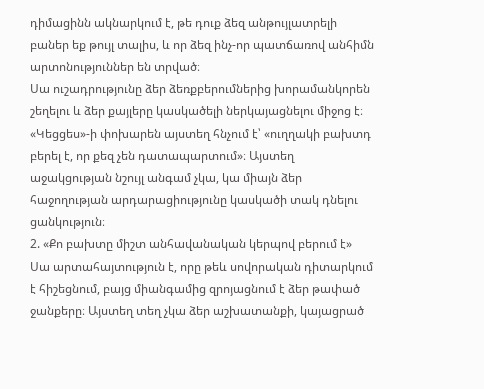դիմացինն ակնարկում է, թե դուք ձեզ անթույլատրելի բաներ եք թույլ տալիս, և որ ձեզ ինչ-որ պատճառով անհիմն արտոնություններ են տրված։
Սա ուշադրությունը ձեր ձեռքբերումներից խորամանկորեն շեղելու և ձեր քայլերը կասկածելի ներկայացնելու միջոց է։ «Կեցցես»-ի փոխարեն այստեղ հնչում է՝ «ուղղակի բախտդ բերել է, որ քեզ չեն դատապարտում»։ Այստեղ աջակցության նշույլ անգամ չկա, կա միայն ձեր հաջողության արդարացիությունը կասկածի տակ դնելու ցանկություն։
2. «Քո բախտը միշտ անհավանական կերպով բերում է»
Սա արտահայտություն է, որը թեև սովորական դիտարկում է հիշեցնում, բայց միանգամից զրոյացնում է ձեր թափած ջանքերը։ Այստեղ տեղ չկա ձեր աշխատանքի, կայացրած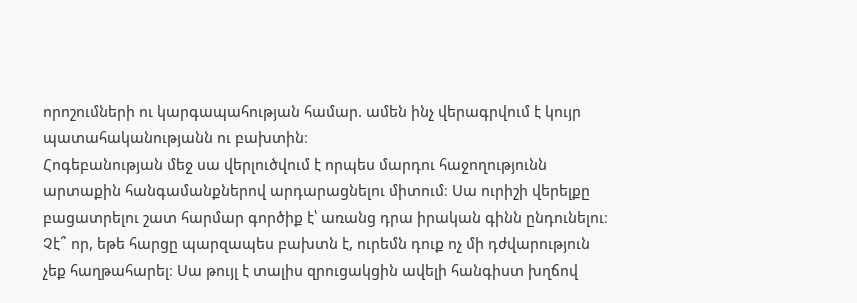որոշումների ու կարգապահության համար. ամեն ինչ վերագրվում է կույր պատահականությանն ու բախտին։
Հոգեբանության մեջ սա վերլուծվում է որպես մարդու հաջողությունն արտաքին հանգամանքներով արդարացնելու միտում։ Սա ուրիշի վերելքը բացատրելու շատ հարմար գործիք է՝ առանց դրա իրական գինն ընդունելու։ Չէ՞ որ, եթե հարցը պարզապես բախտն է, ուրեմն դուք ոչ մի դժվարություն չեք հաղթահարել։ Սա թույլ է տալիս զրուցակցին ավելի հանգիստ խղճով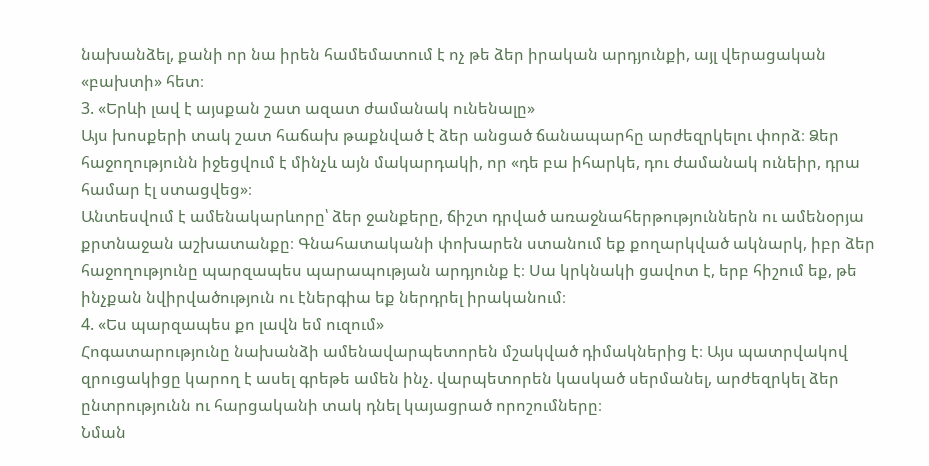նախանձել, քանի որ նա իրեն համեմատում է ոչ թե ձեր իրական արդյունքի, այլ վերացական «բախտի» հետ։
3. «Երևի լավ է այսքան շատ ազատ ժամանակ ունենալը»
Այս խոսքերի տակ շատ հաճախ թաքնված է ձեր անցած ճանապարհը արժեզրկելու փորձ։ Ձեր հաջողությունն իջեցվում է մինչև այն մակարդակի, որ «դե բա իհարկե, դու ժամանակ ունեիր, դրա համար էլ ստացվեց»։
Անտեսվում է ամենակարևորը՝ ձեր ջանքերը, ճիշտ դրված առաջնահերթություններն ու ամենօրյա քրտնաջան աշխատանքը։ Գնահատականի փոխարեն ստանում եք քողարկված ակնարկ, իբր ձեր հաջողությունը պարզապես պարապության արդյունք է։ Սա կրկնակի ցավոտ է, երբ հիշում եք, թե ինչքան նվիրվածություն ու էներգիա եք ներդրել իրականում։
4. «Ես պարզապես քո լավն եմ ուզում»
Հոգատարությունը նախանձի ամենավարպետորեն մշակված դիմակներից է։ Այս պատրվակով զրուցակիցը կարող է ասել գրեթե ամեն ինչ. վարպետորեն կասկած սերմանել, արժեզրկել ձեր ընտրությունն ու հարցականի տակ դնել կայացրած որոշումները։
Նման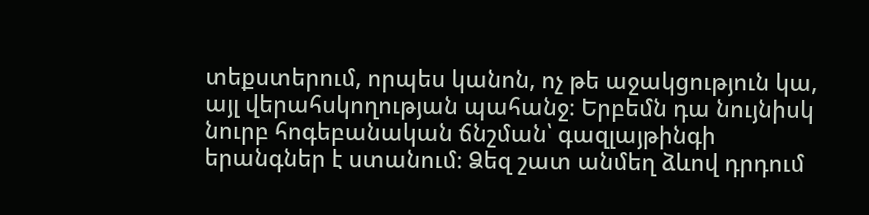տեքստերում, որպես կանոն, ոչ թե աջակցություն կա, այլ վերահսկողության պահանջ։ Երբեմն դա նույնիսկ նուրբ հոգեբանական ճնշման՝ գազլայթինգի երանգներ է ստանում։ Ձեզ շատ անմեղ ձևով դրդում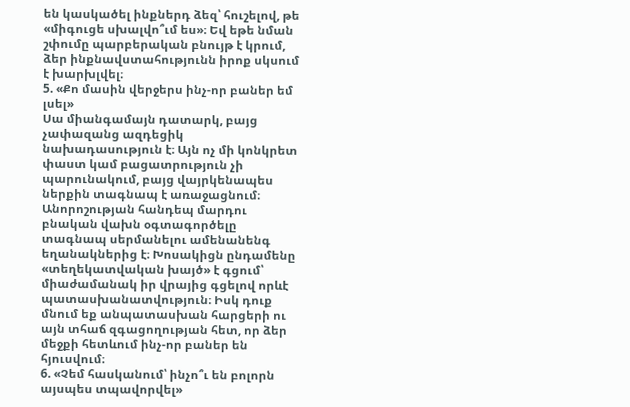են կասկածել ինքներդ ձեզ՝ հուշելով, թե «միգուցե սխալվո՞ւմ ես»։ Եվ եթե նման շփումը պարբերական բնույթ է կրում, ձեր ինքնավստահությունն իրոք սկսում է խարխլվել։
5. «Քո մասին վերջերս ինչ-որ բաներ եմ լսել»
Սա միանգամայն դատարկ, բայց չափազանց ազդեցիկ նախադասություն է։ Այն ոչ մի կոնկրետ փաստ կամ բացատրություն չի պարունակում, բայց վայրկենապես ներքին տագնապ է առաջացնում։
Անորոշության հանդեպ մարդու բնական վախն օգտագործելը տագնապ սերմանելու ամենանենգ եղանակներից է։ Խոսակիցն ընդամենը «տեղեկատվական խայծ» է գցում՝ միաժամանակ իր վրայից գցելով որևէ պատասխանատվություն։ Իսկ դուք մնում եք անպատասխան հարցերի ու այն տհաճ զգացողության հետ, որ ձեր մեջքի հետևում ինչ-որ բաներ են հյուսվում։
6. «Չեմ հասկանում՝ ինչո՞ւ են բոլորն այսպես տպավորվել»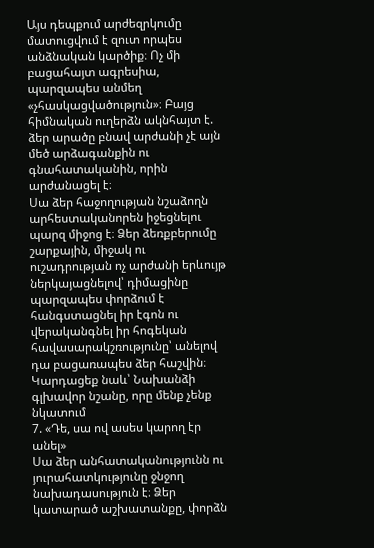Այս դեպքում արժեզրկումը մատուցվում է զուտ որպես անձնական կարծիք։ Ոչ մի բացահայտ ագրեսիա, պարզապես անմեղ «չհասկացվածություն»։ Բայց հիմնական ուղերձն ակնհայտ է. ձեր արածը բնավ արժանի չէ այն մեծ արձագանքին ու գնահատականին, որին արժանացել է։
Սա ձեր հաջողության նշաձողն արհեստականորեն իջեցնելու պարզ միջոց է։ Ձեր ձեռքբերումը շարքային, միջակ ու ուշադրության ոչ արժանի երևույթ ներկայացնելով՝ դիմացինը պարզապես փորձում է հանգստացնել իր էգոն ու վերականգնել իր հոգեկան հավասարակշռությունը՝ անելով դա բացառապես ձեր հաշվին։
Կարդացեք նաև՝ Նախանձի գլխավոր նշանը, որը մենք չենք նկատում
7. «Դե, սա ով ասես կարող էր անել»
Սա ձեր անհատականությունն ու յուրահատկությունը ջնջող նախադասություն է։ Ձեր կատարած աշխատանքը, փորձն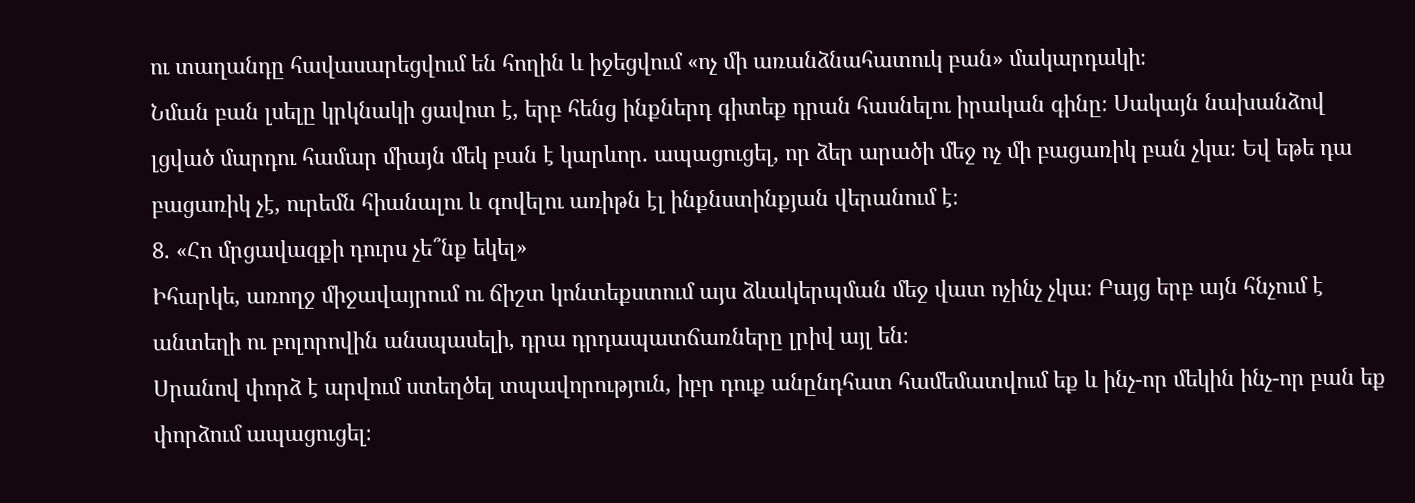ու տաղանդը հավասարեցվում են հողին և իջեցվում «ոչ մի առանձնահատուկ բան» մակարդակի։
Նման բան լսելը կրկնակի ցավոտ է, երբ հենց ինքներդ գիտեք դրան հասնելու իրական գինը։ Սակայն նախանձով լցված մարդու համար միայն մեկ բան է կարևոր. ապացուցել, որ ձեր արածի մեջ ոչ մի բացառիկ բան չկա։ Եվ եթե դա բացառիկ չէ, ուրեմն հիանալու և գովելու առիթն էլ ինքնստինքյան վերանում է։
8. «Հո մրցավազքի դուրս չե՞նք եկել»
Իհարկե, առողջ միջավայրում ու ճիշտ կոնտեքստում այս ձևակերպման մեջ վատ ոչինչ չկա։ Բայց երբ այն հնչում է անտեղի ու բոլորովին անսպասելի, դրա դրդապատճառները լրիվ այլ են։
Սրանով փորձ է արվում ստեղծել տպավորություն, իբր դուք անընդհատ համեմատվում եք և ինչ-որ մեկին ինչ-որ բան եք փորձում ապացուցել։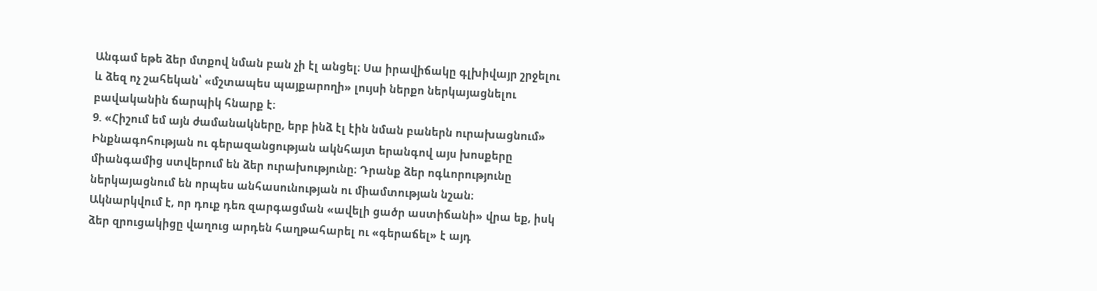Անգամ եթե ձեր մտքով նման բան չի էլ անցել։ Սա իրավիճակը գլխիվայր շրջելու և ձեզ ոչ շահեկան՝ «մշտապես պայքարողի» լույսի ներքո ներկայացնելու բավականին ճարպիկ հնարք է։
9. «Հիշում եմ այն ժամանակները, երբ ինձ էլ էին նման բաներն ուրախացնում»
Ինքնագոհության ու գերազանցության ակնհայտ երանգով այս խոսքերը միանգամից ստվերում են ձեր ուրախությունը։ Դրանք ձեր ոգևորությունը ներկայացնում են որպես անհասունության ու միամտության նշան։
Ակնարկվում է, որ դուք դեռ զարգացման «ավելի ցածր աստիճանի» վրա եք, իսկ ձեր զրուցակիցը վաղուց արդեն հաղթահարել ու «գերաճել» է այդ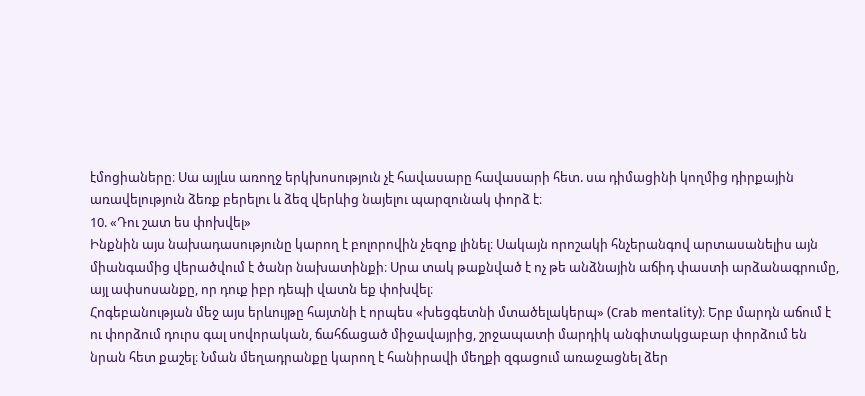էմոցիաները։ Սա այլևս առողջ երկխոսություն չէ հավասարը հավասարի հետ. սա դիմացինի կողմից դիրքային առավելություն ձեռք բերելու և ձեզ վերևից նայելու պարզունակ փորձ է։
10. «Դու շատ ես փոխվել»
Ինքնին այս նախադասությունը կարող է բոլորովին չեզոք լինել։ Սակայն որոշակի հնչերանգով արտասանելիս այն միանգամից վերածվում է ծանր նախատինքի։ Սրա տակ թաքնված է ոչ թե անձնային աճիդ փաստի արձանագրումը, այլ ափսոսանքը, որ դուք իբր դեպի վատն եք փոխվել։
Հոգեբանության մեջ այս երևույթը հայտնի է որպես «խեցգետնի մտածելակերպ» (Crab mentality)։ Երբ մարդն աճում է ու փորձում դուրս գալ սովորական, ճահճացած միջավայրից, շրջապատի մարդիկ անգիտակցաբար փորձում են նրան հետ քաշել։ Նման մեղադրանքը կարող է հանիրավի մեղքի զգացում առաջացնել ձեր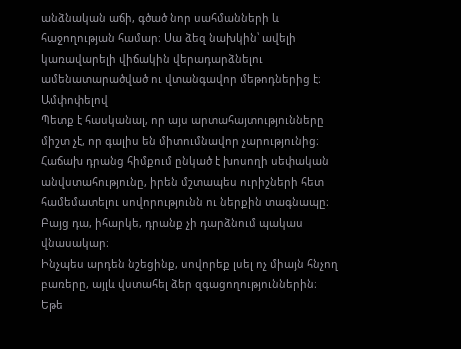անձնական աճի, գծած նոր սահմանների և հաջողության համար։ Սա ձեզ նախկին՝ ավելի կառավարելի վիճակին վերադարձնելու ամենատարածված ու վտանգավոր մեթոդներից է։
Ամփոփելով
Պետք է հասկանալ, որ այս արտահայտությունները միշտ չէ, որ գալիս են միտումնավոր չարությունից։ Հաճախ դրանց հիմքում ընկած է խոսողի սեփական անվստահությունը, իրեն մշտապես ուրիշների հետ համեմատելու սովորությունն ու ներքին տագնապը։ Բայց դա, իհարկե, դրանք չի դարձնում պակաս վնասակար։
Ինչպես արդեն նշեցինք, սովորեք լսել ոչ միայն հնչող բառերը, այլև վստահել ձեր զգացողություններին։ Եթե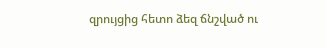զրույցից հետո ձեզ ճնշված ու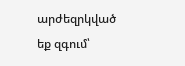արժեզրկված եք զգում՝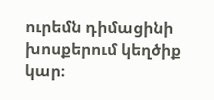ուրեմն դիմացինի խոսքերում կեղծիք կար։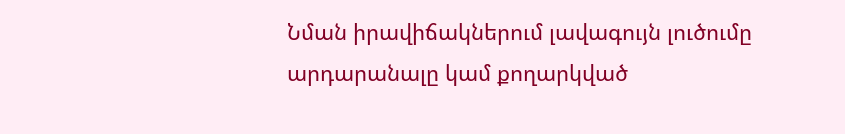Նման իրավիճակներում լավագույն լուծումը արդարանալը կամ քողարկված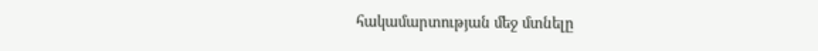հակամարտության մեջ մտնելը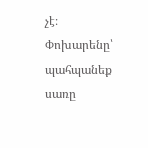չէ։ Փոխարենը՝ պահպանեք սառը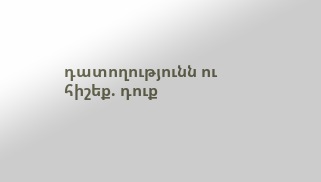դատողությունն ու հիշեք. դուք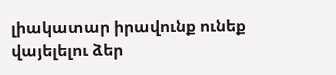լիակատար իրավունք ունեք վայելելու ձեր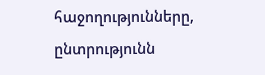հաջողությունները, ընտրությունն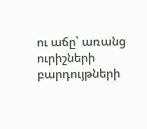ու աճը՝ առանց ուրիշների բարդույթների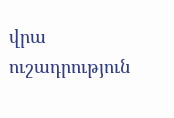վրա ուշադրություն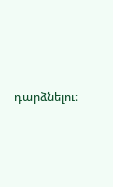դարձնելու։